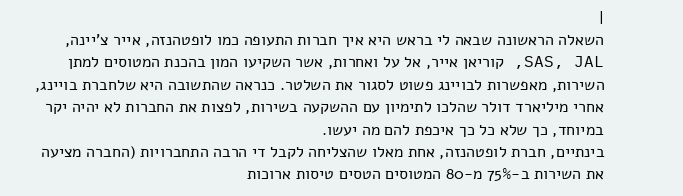|
השאלה הראשונה שבאה לי בראש היא איך חברות התעופה כמו לופטהנזה, אייר צ'יינה, SAS, JAL, קוריאן אייר, אל על ואחרות, אשר השקיעו המון בהכנת המטוסים למתן השירות, מאפשרות לבויינג פשוט לסגור את השלטר. כנראה שהתשובה היא שלחברת בויינג, אחרי מיליארד דולר שהלכו לתימיון עם ההשקעה בשירות, לפצות את החברות לא יהיה יקר במיוחד, כך שלא כל כך איכפת להם מה יעשו.
בינתיים, חברת לופטהנזה, אחת מאלו שהצליחה לקבל די הרבה התחברויות (החברה מציעה את השירות ב-75% מ-80 המטוסים הטסים טיסות ארוכות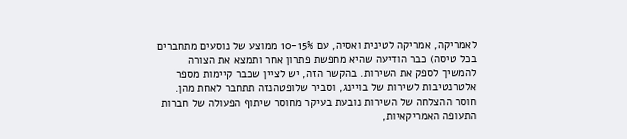לאמריקה, אמריקה לטינית ואסיה, עם 10-15% ממוצע של נוסעים מתחברים בכל טיסה) כבר הודיעה שהיא מחפשת פתרון אחר ותמצא את הצורה להמשיך לספק את השירות. בהקשר הזה, יש לציין שכבר קיימות מספר אלטרנטיבות לשירות של בויינג, וסביר שלופטהנזה תתחבר לאחת מהן.
חוסר ההצלחה של השירות נובעת בעיקר מחוסר שיתוף הפעולה של חברות התעופה האמריקאיות,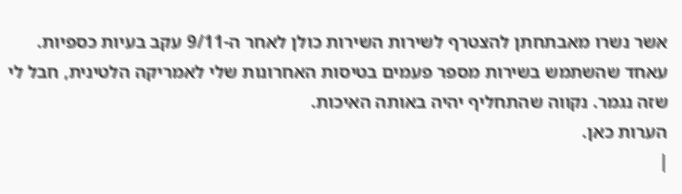אשר נשרו מאבתחתן להצטרף לשירות השירות כולן לאחר ה-9/11 עקב בעיות כספיות.
עאחד שהשתמש בשירות מספר פעמים בטיסות האחרונות שלי לאמריקה הלטינית, חבל לי שזה נגמר. נקווה שהתחליף יהיה באותה האיכות.
הערות כאן.
|